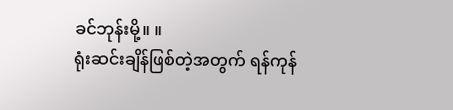ခင်ဘုန်းမို့။ ။
ရုံးဆင်းချိန်ဖြစ်တဲ့အတွက် ရန်ကုန်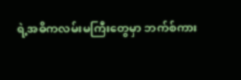ရဲ့အဓိကလမ်းမကြီးတွေမှာ ဘက်စ်ကား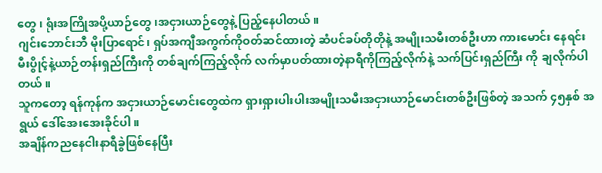တွေ၊ ရုံးအကြိုအပို့ယာဉ်တွေ၊အငှားယာဉ်တွေနဲ့ ပြည့်နေပါတယ်။
ဂျင်းဘောင်းဘီ မိုးပြာရောင်၊ ရှပ်အကျီအကွက်ကိုဝတ်ဆင်ထားတဲ့ ဆံပင်ခပ်တိုတိုနဲ့ အမျိုးသမီးတစ်ဦးဟာ ကားမောင်း နေရင်းမီးပွိုင့်နဲ့ယာဉ်တန်းရှည်ကြီးကို တစ်ချက်ကြည့်လိုက် လက်မှာပတ်ထားတဲ့နာရီကိုကြည့်လိုက်နဲ့ သက်ပြင်းရှည်ကြီး ကို ချလိုက်ပါတယ်။
သူကတော့ ရန်ကုန်က အငှားယာဉ်မောင်းတွေထဲက ရှားရှားပါးပါးအမျိုးသမီးအငှားယာဉ်မောင်းတစ်ဦးဖြစ်တဲ့ အသက် ၄၅နှစ် အရွယ် ဒေါ်အေးအေးခိုင်ပါ။
အချိန်ကညနေငါးနာရီခွဲဖြစ်နေပြီး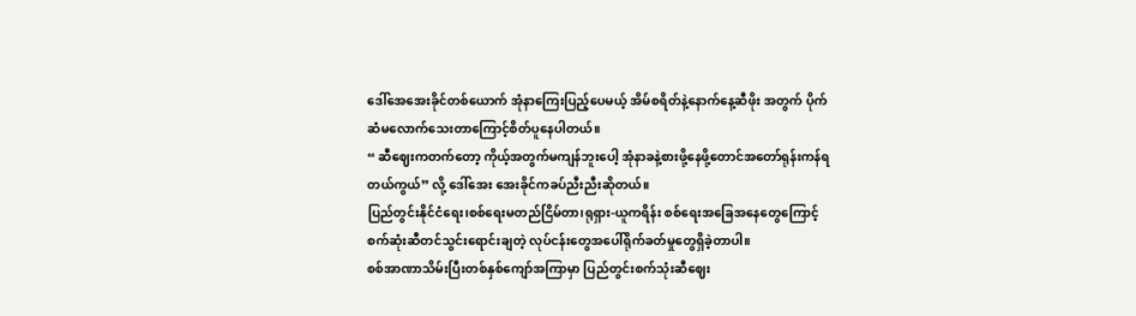ဒေါ်အေအေးခိုင်တစ်ယောက် အုံနာကြေးပြည့်ပေမယ့် အိမ်စရိတ်နဲ့နောက်နေ့ဆီဖိုး အတွက် ပိုက်ဆံမလောက်သေးတာကြောင့်စိတ်ပူနေပါတယ်။
“ ဆီဈေးကတက်တော့ ကိုယ့်အတွက်မကျန်ဘူးပေါ့ အုံနာခနဲ့စားဖို့နေဖို့တောင်အတော်ရုန်းကန်ရတယ်ကွယ်” လို့ ဒေါ်အေး အေးခိုင်ကခပ်ညီးညီးဆိုတယ်။
ပြည်တွင်းနိုင်ငံရေး၊စစ်ရေးမတည်ငြိမ်တာ၊ရုရှား-ယူကရိန်း စစ်ရေးအခြေအနေတွေကြောင့် စက်ဆုံးဆီတင်သွင်းရောင်းချတဲ့ လုပ်ငန်းတွေအပေါ်ရိုက်ခတ်မှုတွေရှိခဲ့တာပါ။
စစ်အာဏာသိမ်းပြီးတစ်နှစ်ကျော်အကြာမှာ ပြည်တွင်းစက်သုံးဆီဈေး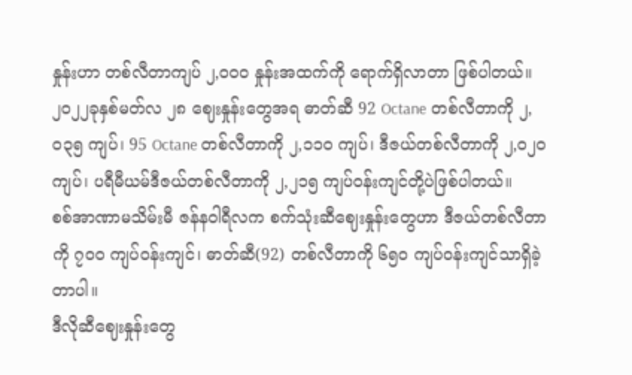နှုန်းဟာ တစ်လီတာကျပ် ၂,၀၀၀ နှုန်းအထက်ကို ရောက်ရှိလာတာ ဖြစ်ပါတယ်။
၂၀၂၂ခုနှစ်မတ်လ ၂၈ ဈေးနှုန်းတွေအရ ဓာတ်ဆီ 92 Octane တစ်လီတာကို ၂,၀၃၅ ကျပ်၊ 95 Octane တစ်လီတာကို ၂,၁၁၀ ကျပ်၊ ဒီဇယ်တစ်လီတာကို ၂,၀၂၀ကျပ်၊ ပရီမီယမ်ဒီဇယ်တစ်လီတာကို ၂,၂၁၅ ကျပ်ဝန်းကျင်တို့ပဲဖြစ်ပါတယ်။
စစ်အာဏာမသိမ်းမီ ဇန်နဝါရီလက စက်သုံးဆီဈေးနှုန်းတွေဟာ ဒီဇယ်တစ်လီတာကို ၇၀၀ ကျပ်ဝန်းကျင်၊ ဓာတ်ဆီ(92) တစ်လီတာကို ၆၅၀ ကျပ်ဝန်းကျင်သာရှိခဲ့တာပါ။
ဒီလိုဆီဈေးနှုန်းတွေ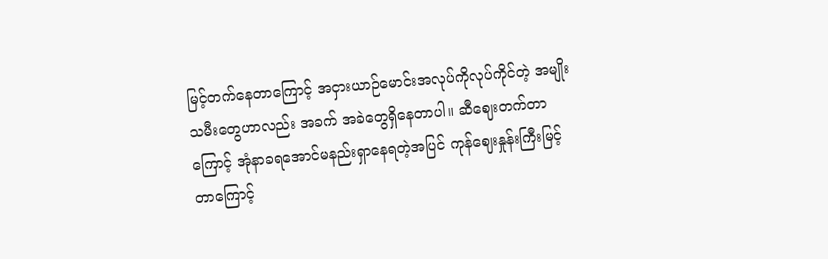မြင့်တက်နေတာကြောင့် အငှားယာဉ်မောင်းအလုပ်ကိုလုပ်ကိုင်တဲ့ အမျိုးသမီးတွေဟာလည်း အခက် အခဲတွေရှိနေတာပါ။ ဆီဈေးတက်တာကြောင့် အုံနာခရအောင်မနည်းရှာနေရတဲ့အပြင် ကုန်ဈေးနှုန်းကြီးမြင့် တာကြောင့်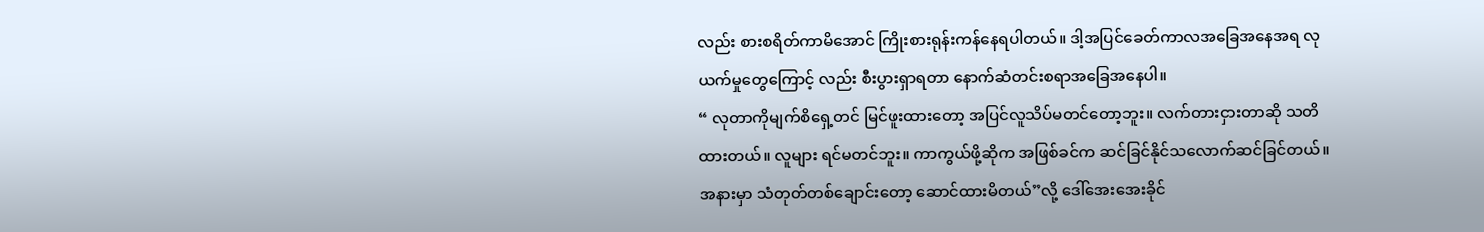လည်း စားစရိတ်ကာမိအောင် ကြိုးစားရုန်းကန်နေရပါတယ်။ ဒါ့အပြင်ခေတ်ကာလအခြေအနေအရ လုယက်မှုတွေကြောင့် လည်း စီးပွားရှာရတာ နောက်ဆံတင်းစရာအခြေအနေပါ။
“ လုတာကိုမျက်စိရှေ့တင် မြင်ဖူးထားတော့ အပြင်လူသိပ်မတင်တော့ဘူး။ လက်တားငှားတာဆို သတိထားတယ်။ လူများ ရင်မတင်ဘူး။ ကာကွယ်ဖို့ဆိုက အဖြစ်ခင်က ဆင်ခြင်နိုင်သလောက်ဆင်ခြင်တယ်။ အနားမှာ သံတုတ်တစ်ချောင်းတော့ ဆောင်ထားမိတယ်”လို့ ဒေါ်အေးအေးခိုင်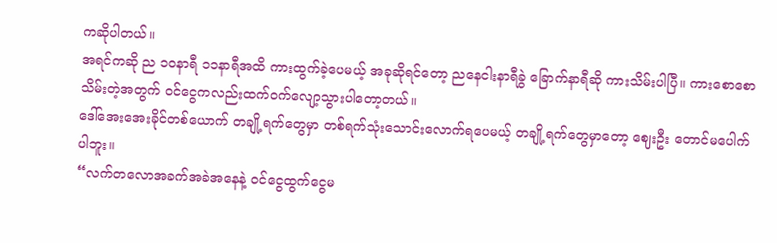ကဆိုပါတယ်။
အရင်ကဆို ည ၁၀နာရီ ၁၁နာရီအထိ ကားထွက်ခဲ့ပေမယ့် အခုဆိုရင်တော့ ညနေငါးနာရီခွဲ ခြောက်နာရီဆို ကားသိမ်းပါပြီ။ ကားစောစောသိမ်းတဲ့အတွက် ဝင်ငွေကလည်းထက်ဝက်လျော့သွားပါတော့တယ်။
ဒေါ်အေးအေးခိုင်တစ်ယောက် တချို့ရက်တွေမှာ တစ်ရက်သုံးသောင်းလောက်ရပေမယ့် တချို့ရက်တွေမှာတော့ ဈေးဦး တောင်မပေါက်ပါဘူး။
“လက်တလောအခက်အခဲအနေနဲ့ ဝင်ငွေထွက်ငွေမ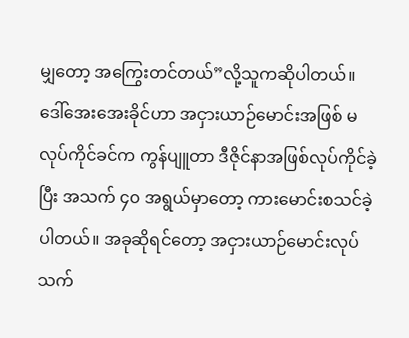မျှတော့ အကြွေးတင်တယ်”လို့သူကဆိုပါတယ်။
ဒေါ်အေးအေးခိုင်ဟာ အငှားယာဉ်မောင်းအဖြစ် မလုပ်ကိုင်ခင်က ကွန်ပျူတာ ဒီဇိုင်နာအဖြစ်လုပ်ကိုင်ခဲ့ပြီး အသက် ၄၀ အရွယ်မှာတော့ ကားမောင်းစသင်ခဲ့ပါတယ်။ အခုဆိုရင်တော့ အငှားယာဉ်မောင်းလုပ်သက်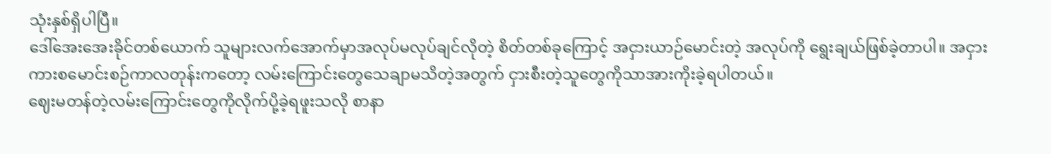သုံးနှစ်ရှိပါပြီ။
ဒေါ်အေးအေးခိုင်တစ်ယောက် သူများလက်အောက်မှာအလုပ်မလုပ်ချင်လိုတဲ့ စိတ်တစ်ခုကြောင့် အငှားယာဉ်မောင်းတဲ့ အလုပ်ကို ရွေးချယ်ဖြစ်ခဲ့တာပါ။ အငှားကားစမောင်းစဉ်ကာလတုန်းကတော့ လမ်းကြောင်းတွေသေချာမသိတဲ့အတွက် ငှားစီးတဲ့သူတွေကိုသာအားကိုးခဲ့ရပါတယ်။
ဈေးမတန်တဲ့လမ်းကြောင်းတွေကိုလိုက်ပို့ခဲ့ရဖူးသလို စာနာ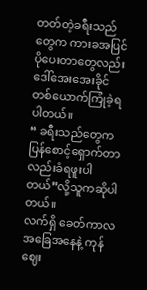တတ်တဲ့ခရီးသည်တွေက ကားခအပြင်ပိုပေးတာတွေလည်း ဒေါ်အေးအေးခိုင်တစ်ယောက်ကြုံခဲ့ရပါတယ်။
“ ခရီးသည်တွေကပြန်စောင့်ရှောက်တာလည်းခံရဖူးပါတယ်”လို့သူကဆိုပါတယ်။
လက်ရှိ ခေတ်ကာလအခြေအနေနဲ့ ကုန်ဈေး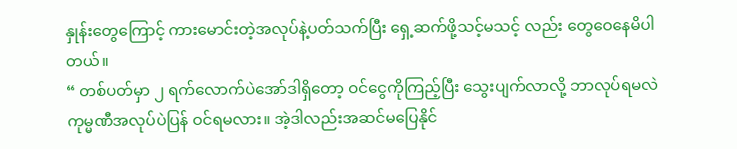နှုန်းတွေကြောင့် ကားမောင်းတဲ့အလုပ်နဲ့ပတ်သက်ပြီး ရှေ့ဆက်ဖို့သင့်မသင့် လည်း တွေဝေနေမိပါတယ်။
“ တစ်ပတ်မှာ ၂ ရက်လောက်ပဲအော်ဒါရှိတော့ ဝင်ငွေကိုကြည့်ပြီး သွေးပျက်လာလို့ ဘာလုပ်ရမလဲ ကုမ္မဏီအလုပ်ပဲပြန် ဝင်ရမလား။ အဲ့ဒါလည်းအဆင်မပြေနိုင်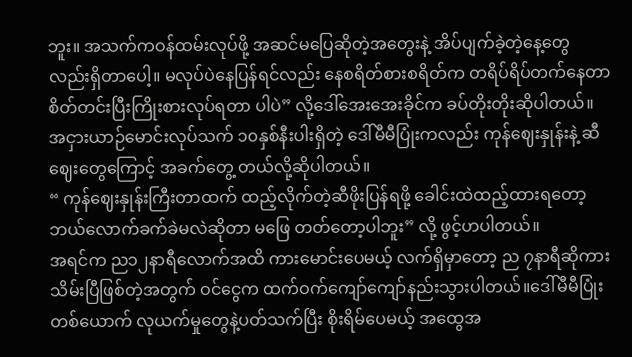ဘူး။ အသက်ကဝန်ထမ်းလုပ်ဖို့ အဆင်မပြေဆိုတဲ့အတွေးနဲ့ အိပ်ပျက်ခဲ့တဲ့နေ့တွေ လည်းရှိတာပေါ့။ မလုပ်ပဲနေပြန်ရင်လည်း နေစရိတ်စားစရိတ်က တရိပ်ရိပ်တက်နေတာ စိတ်တင်းပြီးကြိုးစားလုပ်ရတာ ပါပဲ” လို့ဒေါ်အေးအေးခိုင်က ခပ်တိုးတိုးဆိုပါတယ်။
အငှားယာဉ်မောင်းလုပ်သက် ၁၀နှစ်နီးပါးရှိတဲ့ ဒေါ်မီမီပြုံးကလည်း ကုန်ဈေးနှုန်းနဲ့ ဆီဈေးတွေကြောင့် အခက်တွေ့ တယ်လို့ဆိုပါတယ်။
“ ကုန်ဈေးနှုန်းကြီးတာထက် ထည့်လိုက်တဲ့ဆီဖိုးပြန်ရဖို့ ခေါင်းထဲထည့်ထားရတော့ ဘယ်လောက်ခက်ခဲမလဲဆိုတာ မဖြေ တတ်တော့ပါဘူး” လို့ ဖွင့်ဟပါတယ်။
အရင်က ည၁၂နာရီလောက်အထိ ကားမောင်းပေမယ့် လက်ရှိမှာတော့ ည ၇နာရီဆိုကားသိမ်းပြီဖြစ်တဲ့အတွက် ဝင်ငွေက ထက်ဝက်ကျော်ကျော်နည်းသွားပါတယ်။ဒေါ်မီမီပြုံးတစ်ယောက် လုယက်မှုတွေနဲ့ပတ်သက်ပြီး စိုးရိမ်ပေမယ့် အထွေအ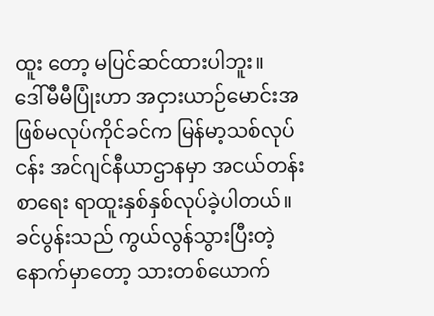ထူး တော့ မပြင်ဆင်ထားပါဘူး။
ဒေါ်မီမီပြုံးဟာ အငှားယာဉ်မောင်းအဖြစ်မလုပ်ကိုင်ခင်က မြန်မာ့သစ်လုပ်ငန်း အင်ဂျင်နီယာဌာနမှာ အငယ်တန်းစာရေး ရာထူးနှစ်နှစ်လုပ်ခဲ့ပါတယ်။
ခင်ပွန်းသည် ကွယ်လွန်သွားပြီးတဲ့နောက်မှာတော့ သားတစ်ယောက်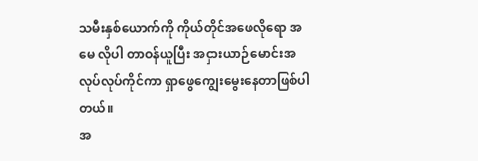သမီးနှစ်ယောက်ကို ကိုယ်တိုင်အဖေလိုရော အမေ လိုပါ တာဝန်ယူပြီး အငှားယာဉ်မောင်းအလုပ်လုပ်ကိုင်ကာ ရှာဖွေကျွေးမွေးနေတာဖြစ်ပါတယ်။
အ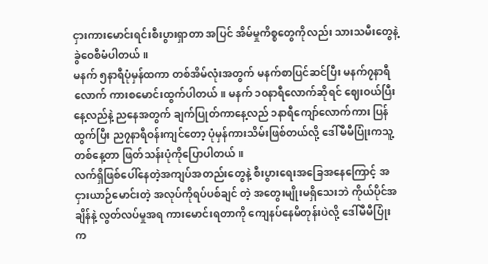ငှားကားမောင်းရင်းစီးပွားရှာတာ အပြင် အိမ်မှုကိစ္စတွေကိုလည်း သားသမီးတွေနဲ့ခွဲဝေစီမံပါတယ်။
မနက် ၅နာရီပုံမှန်ထကာ တစ်အိမ်လုံးအတွက် မနက်စာပြင်ဆင်ပြီး မနက်၇နာရီလောက် ကားစမောင်းထွက်ပါတယ်။ မနက် ၁၀နာရီလောက်ဆိုရင် ဈေးဝယ်ပြီးနေ့လည်နဲ့ ညနေအတွက် ချက်ပြုတ်ကာနေ့လည် ၁နာရီကျော်လောက်ကား ပြန် ထွက်ပြီး ည၇နာရီဝန်းကျင်တော့ ပုံမှန်ကားသိမ်းဖြစ်တယ်လို့ ဒေါ်မီမီပြုံးကသူ့တစ်နေ့တာ ဖြတ်သန်းပုံကိုပြောပါတယ်။
လက်ရှိဖြစ်ပေါ်နေတဲ့အကျပ်အတည်းတွေနဲ့ စီးပွားရေးအခြေအနေကြောင့် အငှားယာဉ်မောင်းတဲ့ အလုပ်ကိုရပ်ပစ်ချင် တဲ့ အတွေးမျိုးမရှိသေးဘဲ ကိုယ်ပိုင်အချိန်နဲ့ လွတ်လပ်မှုအရ ကားမောင်းရတာကို ကျေနပ်နေမိတုန်းပဲလို့ ဒေါ်မီမီပြုံးက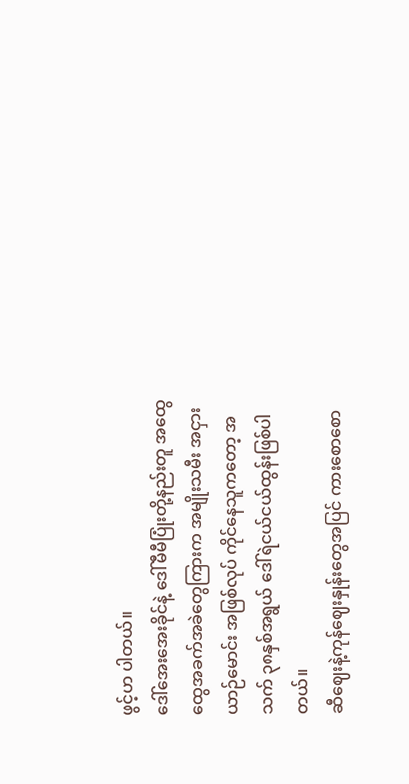ဖွင့်ဟ ပါတယ်။
ဒေါ်အေးအေးခိုင်နဲ့ ဒေါ်မီမီပြုံးတို့နည်းတူ အထွေထွေအခက်အခဲတွေကြားက အမျိုးသမီး အငှားယာဉ်မောင်း အဖြစ်လုပ် ကိုင်နေသူကတော့ အသက် ၃၈နှစ်အရွယ် ဒေါ်ရဲငယ်ငယ်ထွန်းဖြစ်ပါတယ်။
ဆီဈေးနဲ့ကုန်ဈေးနှုန်းတွေအပြင် ကားစောစော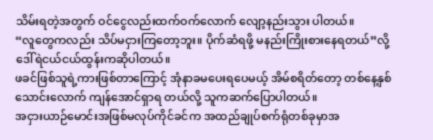သိမ်းရတဲ့အတွက် ဝင်ငွေလည်းထက်ဝက်လောက် လျော့နည်းသွား ပါတယ်။
“လူတွေကလည်း သိပ်မငှားကြတော့ဘူး။ ပိုက်ဆံရဖို့ မနည်းကြိုးစားနေရတယ်”လို့ ဒေါ်ရဲငယ်ငယ်ထွန်းကဆိုပါတယ်။
ဖခင်ဖြစ်သူရဲ့ကားဖြစ်တာကြောင့် အုံနာခမပေးရပေမယ့် အိမ်စရိတ်တော့ တစ်နေ့နှစ်သောင်းလောက် ကျန်အောင်ရှာရ တယ်လို့ သူကဆက်ပြောပါတယ်။
အငှားယာဉ်မောင်းအဖြစ်မလုပ်ကိုင်ခင်က အထည်ချုပ်စက်ရုံတစ်ခုမှာအ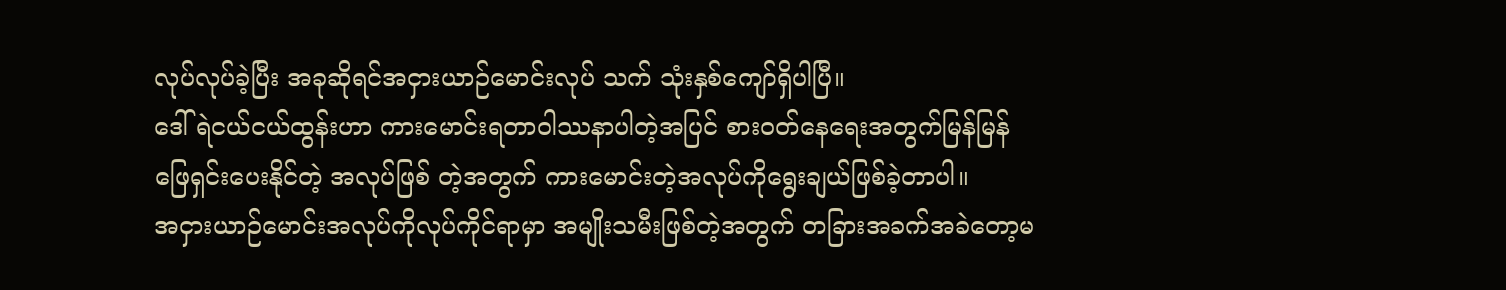လုပ်လုပ်ခဲ့ပြီး အခုဆိုရင်အငှားယာဉ်မောင်းလုပ် သက် သုံးနှစ်ကျော်ရှိပါပြီ။
ဒေါ်ရဲငယ်ငယ်ထွန်းဟာ ကားမောင်းရတာဝါဿနာပါတဲ့အပြင် စားဝတ်နေရေးအတွက်မြန်မြန်ဖြေရှင်းပေးနိုင်တဲ့ အလုပ်ဖြစ် တဲ့အတွက် ကားမောင်းတဲ့အလုပ်ကိုရွေးချယ်ဖြစ်ခဲ့တာပါ။
အငှားယာဉ်မောင်းအလုပ်ကိုလုပ်ကိုင်ရာမှာ အမျိုးသမီးဖြစ်တဲ့အတွက် တခြားအခက်အခဲတော့မ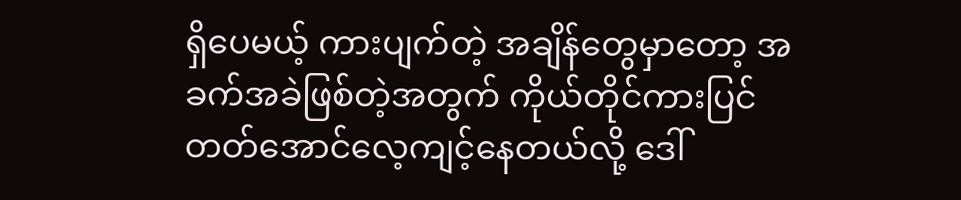ရှိပေမယ့် ကားပျက်တဲ့ အချိန်တွေမှာတော့ အခက်အခဲဖြစ်တဲ့အတွက် ကိုယ်တိုင်ကားပြင်တတ်အောင်လေ့ကျင့်နေတယ်လို့ ဒေါ်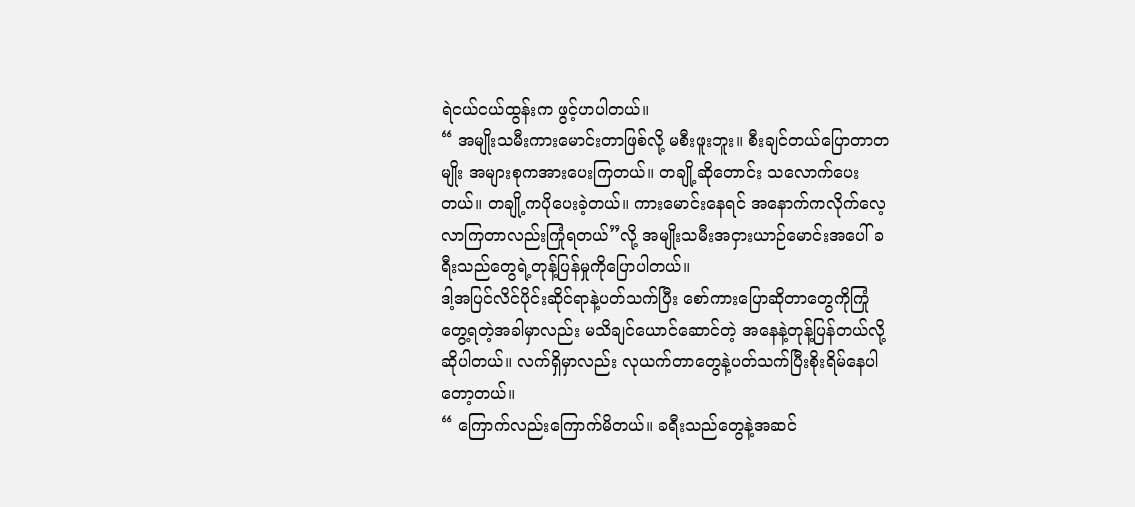ရဲငယ်ငယ်ထွန်းက ဖွင့်ဟပါတယ်။
“ အမျိုးသမီးကားမောင်းတာဖြစ်လို့ မစီးဖူးဘူး။ စီးချင်တယ်ပြောတာတမျိုး အများစုကအားပေးကြတယ်။ တချို့ဆိုတောင်း သလောက်ပေးတယ်။ တချို့ကပိုပေးခဲ့တယ်။ ကားမောင်းနေရင် အနောက်ကလိုက်လေ့လာကြတာလည်းကြုံရတယ်”လို့ အမျိုးသမီးအငှားယာဉ်မောင်းအပေါ် ခရီးသည်တွေရဲ့တုန့်ပြန်မှုကိုပြောပါတယ်။
ဒါ့အပြင်လိင်ပိုင်းဆိုင်ရာနဲ့ပတ်သက်ပြီး စော်ကားပြောဆိုတာတွေကိုကြုံတွေ့ရတဲ့အခါမှာလည်း မသိချင်ယောင်ဆောင်တဲ့ အနေနဲ့တုန့်ပြန်တယ်လို့ဆိုပါတယ်။ လက်ရှိမှာလည်း လုယက်တာတွေနဲ့ပတ်သက်ပြီးစိုးရိမ်နေပါတော့တယ်။
“ ကြောက်လည်းကြောက်မိတယ်။ ခရီးသည်တွေနဲ့အဆင်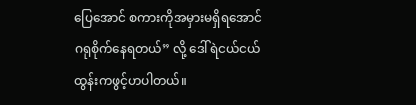ပြေအောင် စကားကိုအမှားမရှိရအောင်ဂရုစိုက်နေရတယ်” လို့ ဒေါ်ရဲငယ်ငယ်ထွန်းကဖွင့်ဟပါတယ်။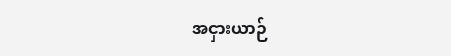အငှားယာဉ်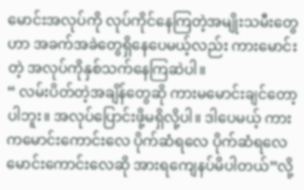မောင်းအလုပ်ကို လုပ်ကိုင်နေကြတဲ့အမျိုးသမီးတွေဟာ အခက်အခဲတွေရှိနေပေမယ့်လည်း ကားမောင်းတဲ့ အလုပ်ကိုနှစ်သက်နေကြဆဲပါ။
“ လမ်းပိတ်တဲ့အချိန်တွေဆို ကားမမောင်းချင်တော့ပါဘူး။ အလုပ်ပြောင်းဖို့မရှိလို့ပါ။ ဒါပေမယ့် ကားကမောင်းကောင်းလေ ပိုက်ဆံရလေ ပိုက်ဆံရလေ မောင်းကောင်းလေဆို အားရကျေနပ်မိပါတယ်”လို့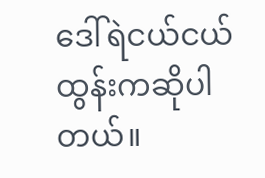ဒေါ်ရဲငယ်ငယ်ထွန်းကဆိုပါတယ်။